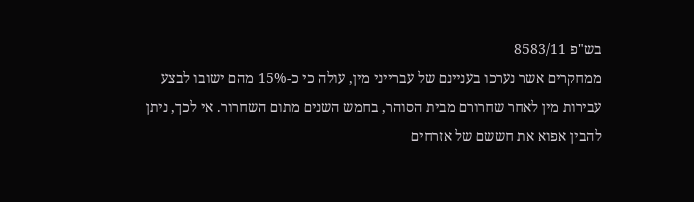בש"פ 8583/11
ממחקרים אשר נערכו בעניינם של עברייני מין, עולה כי כ-15% מהם ישובו לבצע עבירות מין לאחר שחרורם מבית הסוהר, בחמש השנים מתום השחרור. אי לכך, ניתן להבין אפוא את חששם של אזרחים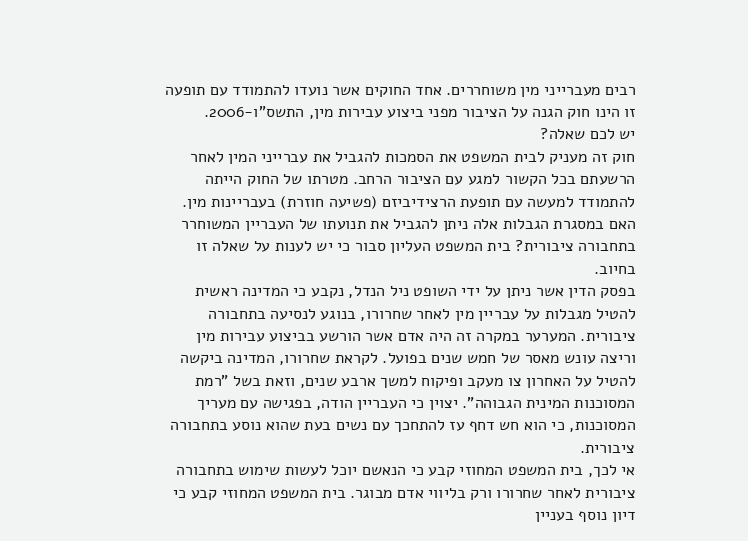רבים מעברייני מין משוחררים. אחד החוקים אשר נועדו להתמודד עם תופעה זו הינו חוק הגנה על הציבור מפני ביצוע עבירות מין, התשס"ו-2006.
יש לכם שאלה?
חוק זה מעניק לבית המשפט את הסמכות להגביל את עברייני המין לאחר הרשעתם בכל הקשור למגע עם הציבור הרחב. מטרתו של החוק הייתה להתמודד למעשה עם תופעת הרצידיביזם (פשיעה חוזרת) בעבריינות מין. האם במסגרת הגבלות אלה ניתן להגביל את תנועתו של העבריין המשוחרר בתחבורה ציבורית? בית המשפט העליון סבור כי יש לענות על שאלה זו בחיוב.
בפסק הדין אשר ניתן על ידי השופט ניל הנדל, נקבע כי המדינה ראשית להטיל מגבלות על עבריין מין לאחר שחרורו, בנוגע לנסיעה בתחבורה ציבורית. המערער במקרה זה היה אדם אשר הורשע בביצוע עבירות מין וריצה עונש מאסר של חמש שנים בפועל. לקראת שחרורו, המדינה ביקשה להטיל על האחרון צו מעקב ופיקוח למשך ארבע שנים, וזאת בשל "רמת המסוכנות המינית הגבוהה". יצוין כי העבריין הודה, בפגישה עם מעריך המסוכנות, כי הוא חש דחף עז להתחכך עם נשים בעת שהוא נוסע בתחבורה ציבורית.
אי לכך, בית המשפט המחוזי קבע כי הנאשם יוכל לעשות שימוש בתחבורה ציבורית לאחר שחרורו ורק בליווי אדם מבוגר. בית המשפט המחוזי קבע כי דיון נוסף בעניין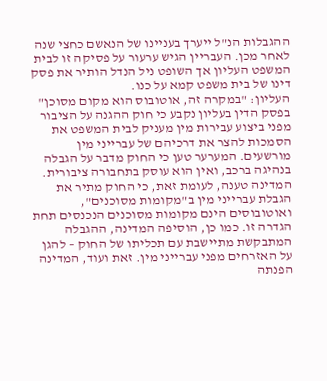ההגבלות הנ"ל ייערך בעניינו של הנאשם כחצי שנה לאחר מכן. העבריין הגיש ערעור על פסיקה זו לבית המשפט העליון אך השופט ניל הנדל הותיר את פסק דינו של בית משפט קמא על כנו.
העליון: "במקרה זה, אוטובוס הוא מקום מסוכן"
בפסק הדין בעליון נקבע כי חוק ההגנה על הציבור מפני ביצוע עבירות מין מעניק לבית המשפט את הסמכות להצר את דרכיהם של עברייני מין מורשעים. המערער טען כי החוק מדבר על הגבלה בנהיגה ברכב, ואין הוא עוסק בתחבורה ציבורית. המדינה טענה, לעומת זאת, כי החוק מתיר את הגבלת עברייני מין ב"מקומות מסוכנים", ואוטובוסים הינם מקומות מסוכנים הנכנסים תחת הגדרה זו. כמו כן, הוסיפה המדינה, ההגבלה המתבקשת מתיישבת עם תכליתו של החוק – להגן על האזרחים מפני עברייני מין. זאת ועוד, המדינה הפנתה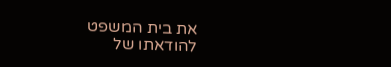את בית המשפט להודאתו של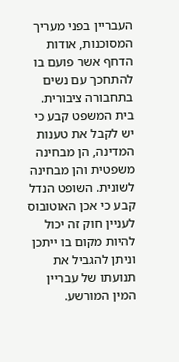העבריין בפני מעריך המסוכנות, אודות הדחף אשר פועם בו להתחכך עם נשים בתחבורה ציבורית.
בית המשפט קבע כי יש לקבל את טענות המדינה, הן מבחינה משפטית והן מבחינה לשונית. השופט הנדל קבע כי אכן האוטובוס לעניין חוק זה יכול להיות מקום בו ייתכן וניתן להגביל את תנועתו של עבריין המין המורשע.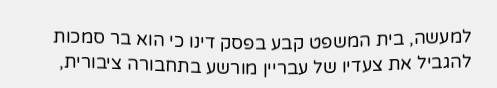למעשה, בית המשפט קבע בפסק דינו כי הוא בר סמכות להגביל את צעדיו של עבריין מורשע בתחבורה ציבורית,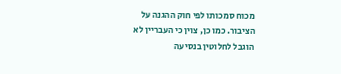מכוח סמכותו לפי חוק ההגנה על הציבור. כמו כן, צוין כי העבריין לא הוגבל לחלוטין בנסיעה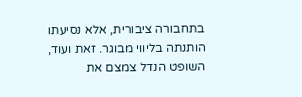בתחבורה ציבורית, אלא נסיעתו הותנתה בליווי מבוגר. זאת ועוד, השופט הנדל צמצם את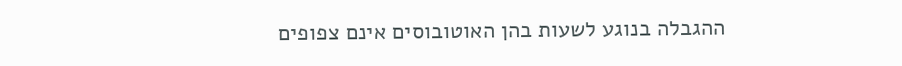ההגבלה בנוגע לשעות בהן האוטובוסים אינם צפופים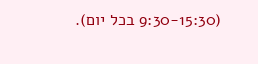(9:30-15:30 בכל יום).